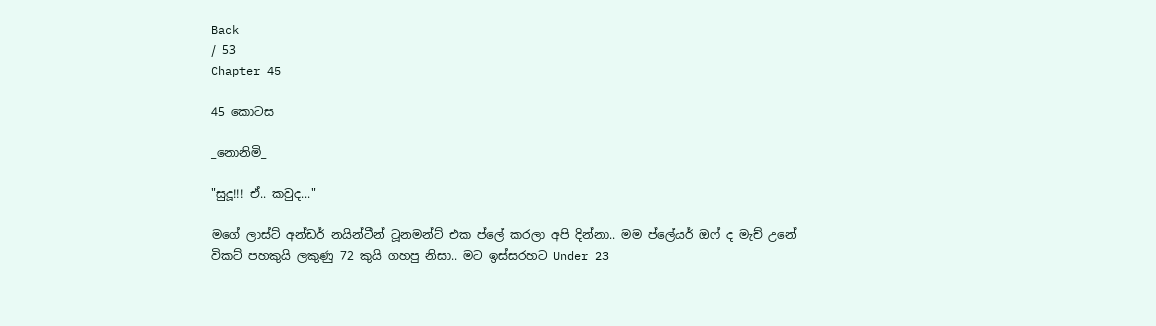Back
/ 53
Chapter 45

45 කොටස

_නොනිමි_

"සුදූ!!! ඒ.. කවුද..."

මගේ ලාස්ට් අන්ඩර් නයින්ටීන් ටූනමන්ට් එක ප්ලේ කරලා අපි දින්නා.. මම ප්ලේයර් ඔෆ් ද මැච් උනේ විකට් පහකුයි ලකුණු 72 කුයි ගහපු නිසා.. මට ඉස්සරහට Under 23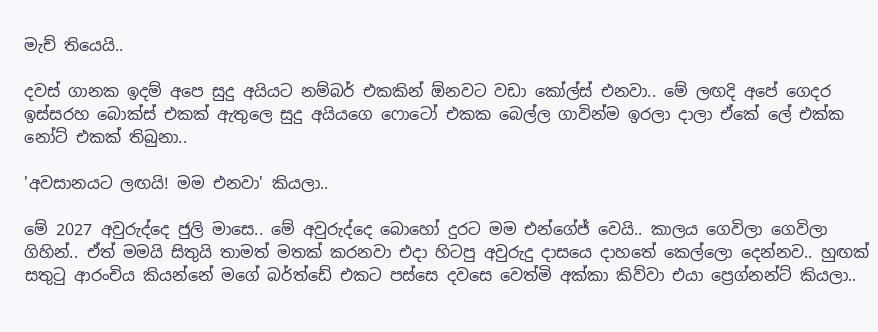මැච් තියෙයි..

දවස් ගානක ඉදම් අපෙ සුදු අයියට නම්බර් එකකින් ඕනවට වඩා කෝල්ස් එනවා.. මේ ලඟදි අපේ ගෙදර ඉස්සරහ බොක්ස් එකක් ඇතුලෙ සුදු අයියගෙ ෆොටෝ එකක බෙල්ල ගාවින්ම ඉරලා දාලා ඒකේ ලේ එක්ක නෝට් එකක් තිබුනා..

'අවසානයට ලඟයි! මම එනවා' කියලා..

මේ 2027 අවුරුද්දෙ ජුලි මාසෙ.. මේ අවුරුද්දෙ බොහෝ දුරට මම එන්ගේජ් වෙයි.. කාලය ගෙවිලා ගෙවිලා ගිහින්.. ඒත් මමයි සිතුයි තාමත් මතක් කරනවා එදා හිටපු අවුරුදු දාසයෙ දාහතේ කෙල්ලො දෙන්නව.. හුඟක් සතුටු ආරංචිය කියන්නේ මගේ බර්ත්ඩේ එකට පස්සෙ දවසෙ වෙත්මි අක්කා කිව්වා එයා ප්‍රෙග්නන්ට් කියලා..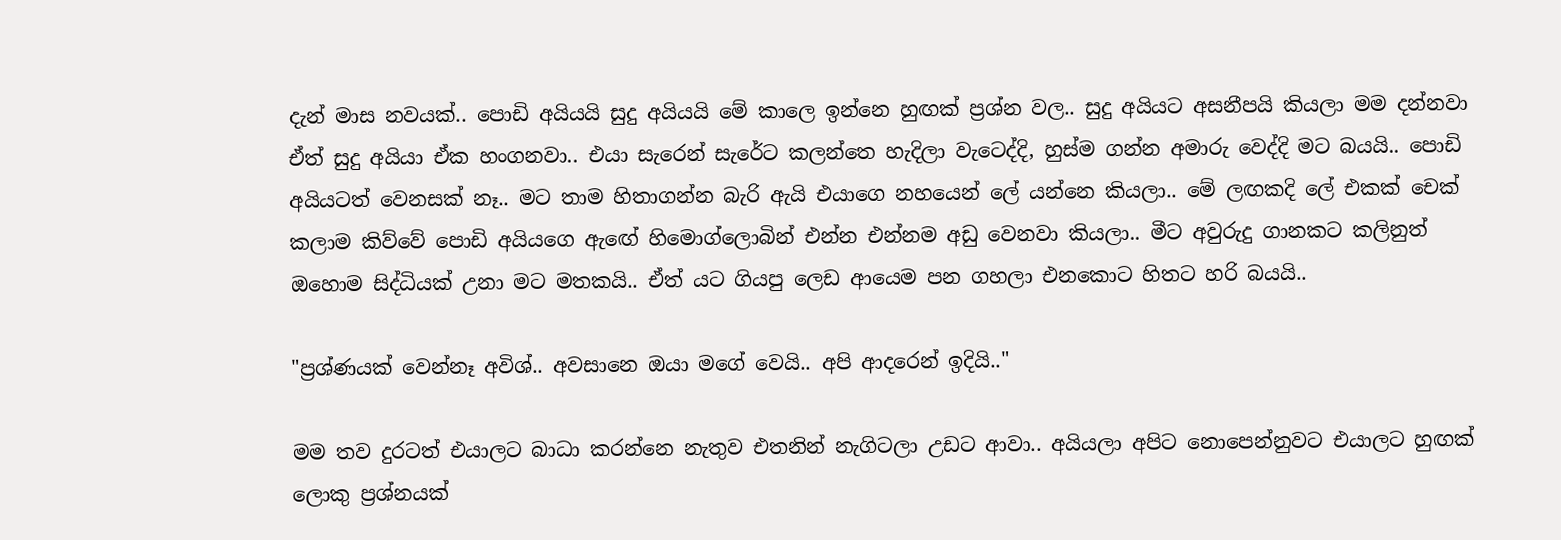දැන් මාස නවයක්.. පොඩි අයියයි සුදු අයියයි මේ කාලෙ ඉන්නෙ හුඟක් ප්‍රශ්න වල.. සුදු අයියට අසනීපයි කියලා මම දන්නවා ඒත් සුදු අයියා ඒක හංගනවා.. එයා සැරෙන් සැරේට කලන්තෙ හැදිලා වැටෙද්දි, හුස්ම ගන්න අමාරු වෙද්දි මට බයයි.. පොඩි අයියටත් වෙනසක් නෑ.. මට තාම හිතාගන්න බැරි ඇයි එයාගෙ නහයෙන් ලේ යන්නෙ කියලා.. මේ ලඟකදි ලේ එකක් චෙක් කලාම කිව්වේ පොඩි අයියගෙ ඇඟේ හිමොග්ලොබින් එන්න එන්නම අඩු වෙනවා කියලා.. මීට අවුරුදු ගානකට කලිනුත් ඔහොම සිද්ධියක් උනා මට මතකයි.. ඒත් යට ගියපු ලෙඩ ආයෙම පන ගහලා එනකොට හිතට හරි බයයි..

"ප්‍රශ්ණයක් වෙන්නෑ අවිශ්.. අවසානෙ ඔයා මගේ වෙයි.. අපි ආදරෙන් ඉදියි.."

මම තව දුරටත් එයාලට බාධා කරන්නෙ නැතුව එතනින් නැගිටලා උඩට ආවා.. අයියලා අපිට නොපෙන්නුවට එයාලට හුඟක් ලොකු ප්‍රශ්නයක්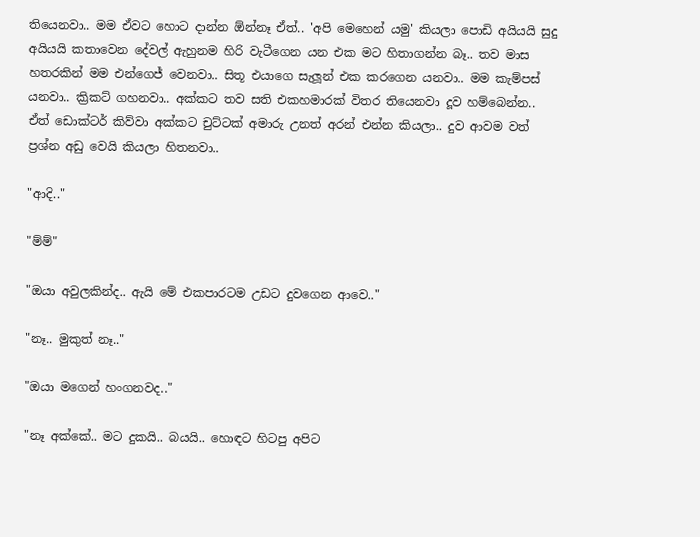තියෙනවා.. මම ඒවට හොට දාන්න ඕන්නෑ ඒත්.. 'අපි මෙහෙන් යමු' කියලා පොඩි අයියයි සුදු අයියයි කතාවෙන දේවල් ඇහුනම හිරි වැටීගෙන යන එක මට හිතාගන්න බෑ.. තව මාස හතරකින් මම එන්ගෙජ් වෙනවා.. සිතූ එයාගෙ සැලූන් එක කරගෙන යනවා.. මම කැම්පස් යනවා.. ක්‍රිකට් ගහනවා.. අක්කට තව සති එකහමාරක් විතර තියෙනවා දූව හම්බෙන්න.. ඒත් ඩොක්ටර් කිව්වා අක්කට චුට්ටක් අමාරු උනත් අරන් එන්න කියලා.. දුව ආවම වත් ප්‍රශ්න අඩු වෙයි කියලා හිතනවා..

"ආදි.."

"ම්ම්"

"ඔයා අවුලකින්ද.. ඇයි මේ එකපාරටම උඩට දුවගෙන ආවෙ.."

"නෑ.. මුකුත් නෑ.."

"ඔයා මගෙන් හංගනවද.."

"නෑ අක්කේ.. මට දුකයි.. බයයි.. හොඳට හිටපු අපිට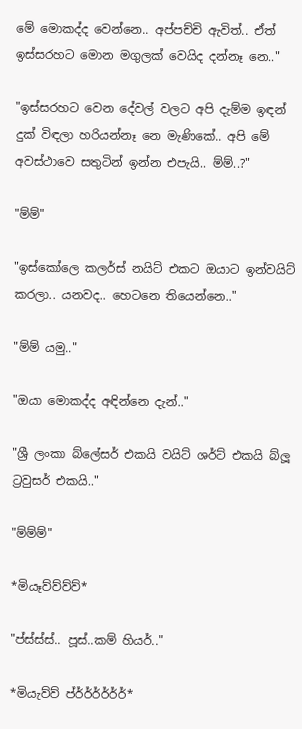මේ මොකද්ද වෙන්නෙ.. අප්පච්චි ඇවිත්.. ඒත් ඉස්සරහට මොන මගුලක් වෙයිද දන්නෑ නෙ.."

"ඉස්සරහට වෙන දේවල් වලට අපි දැම්ම ඉඳන් දුක් විඳලා හරියන්නෑ නෙ මැණිකේ.. අපි මේ අවස්ථාවෙ සතුටින් ඉන්න එපැයි.. ම්ම්..?"

"ම්ම්"

"ඉස්කෝලෙ කලර්ස් නයිට් එකට ඔයාට ඉන්වයිට් කරලා.. යනවද.. හෙටනෙ තියෙන්නෙ.."

"ම්ම් යමු.."

"ඔයා මොකද්ද අඳින්නෙ දැන්.."

"ශ්‍රී ලංකා බ්ලේසර් එකයි වයිට් ශර්ට් එකයි බ්ලූ ට්‍රවුසර් එකයි.."

"ම්ම්ම්"

*මියෑව්ව්ව්ව්*

"ප්ස්ස්ස්.. පූස්..කම් හියර්.."

*මියැව්ව් ප්ර්ර්ර්ර්ර්ර්*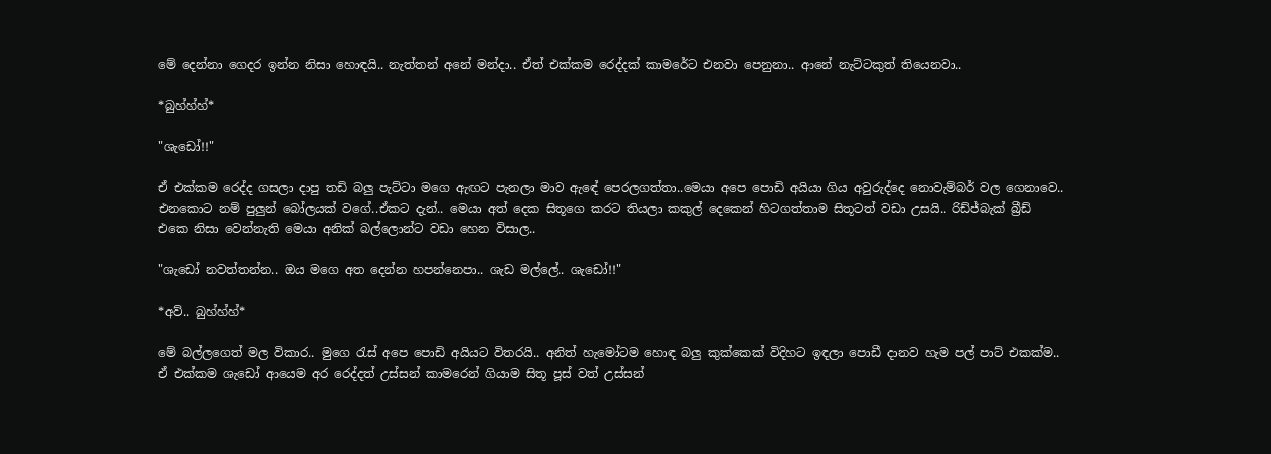මේ දෙන්නා ගෙදර ඉන්න නිසා හොඳයි.. නැත්තන් අනේ මන්දා.. ඒත් එක්කම රෙද්දක් කාමරේට එනවා පෙනුනා.. ආනේ නැට්ටකුත් තියෙනවා..

*බුහ්හ්හ්*

"ශැඩෝ!!"

ඒ එක්කම රෙද්ද ගසලා දාපු තඩි බලු පැට්ටා මගෙ ඇඟට පැනලා මාව ඇඳේ පෙරලගත්තා..මෙයා අපෙ පොඩි අයියා ගිය අවුරුද්දෙ නොවැම්බර් වල ගෙනාවෙ.. එනකොට නම් පුලුන් බෝලයක් වගේ..ඒකට දැන්.. මෙයා අත් දෙක සිතූගෙ කරට තියලා කකුල් දෙකෙන් හිටගත්තාම සිතූටත් වඩා උසයි.. රිඩ්ජ්බැක් බ්‍රීඩ් එකෙ නිසා වෙන්නැති මෙයා අනික් බල්ලොන්ට වඩා හෙන විසාල..

"ශැඩෝ නවත්තන්න.. ඔය මගෙ අත දෙන්න හපන්නෙපා.. ශැඩ මල්ලේ.. ශැඩෝ!!"

*අව්.. බුහ්හ්හ්*

මේ බල්ලගෙත් මල විකාර.. මුගෙ රැස් අපෙ පොඩි අයියට විතරයි.. අනිත් හැමෝටම හොඳ බලු කුක්කෙක් විදිහට ඉඳලා පොඩී දානව හැම පල් පාට් එකක්ම.. ඒ එක්කම ශැඩෝ ආයෙම අර රෙද්දත් උස්සන් කාමරෙන් ගියාම සිතූ පූස් වත් උස්සන්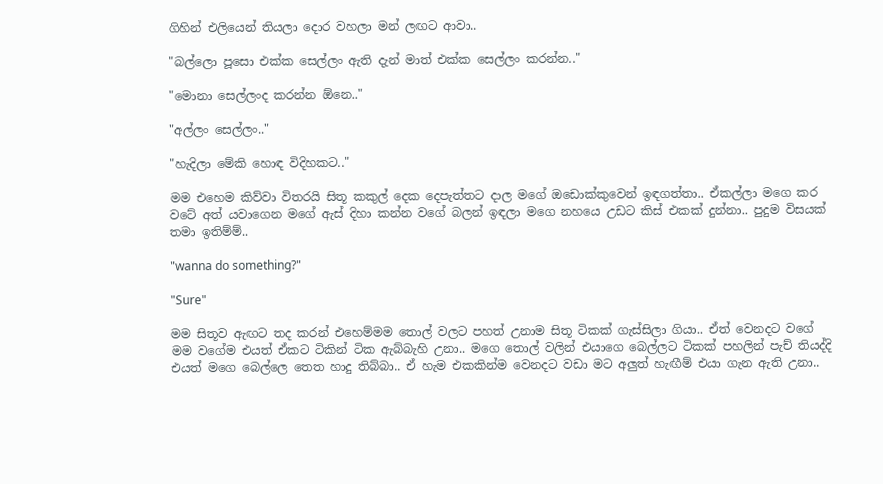ගිහින් එලියෙන් තියලා දොර වහලා මන් ලඟට ආවා..

"බල්ලො පූසො එක්ක සෙල්ලං ඇති දැන් මාත් එක්ක සෙල්ලං කරන්න.."

"මොනා සෙල්ලංද කරන්න ඕනෙ.."

"අල්ලං සෙල්ලං.."

"හැදිලා මේකි හොඳ විදිහකට.."

මම එහෙම කිව්වා විතරයි සිතූ කකුල් දෙක දෙපැත්තට දාල මගේ ඔඩොක්කුවෙන් ඉඳගත්තා.. ඒකල්ලා මගෙ කර වටේ අත් යවාගෙන මගේ ඇස් දිහා කන්න වගේ බලන් ඉඳලා මගෙ නහයෙ උඩට කිස් එකක් දුන්නා.. පුදුම විසයක් තමා ඉතිම්ම්..

"wanna do something?"

"Sure"

මම සිතූව ඇඟට තද කරන් එහෙම්මම තොල් වලට පහත් උනාම සිතූ ටිකක් ගැස්සිලා ගියා.. ඒත් වෙනදට වගේ මම වගේම එයත් ඒකට ටිකින් ටික ඇබ්බැහි උනා.. මගෙ තොල් වලින් එයාගෙ බෙල්ලට ටිකක් පහලින් පැච් තියද්දි එයත් මගෙ බෙල්ලෙ තෙත හාදු තිබ්බා.. ඒ හැම එකකින්ම වෙනදට වඩා මට අලුත් හැඟීම් එයා ගැන ඇති උනා..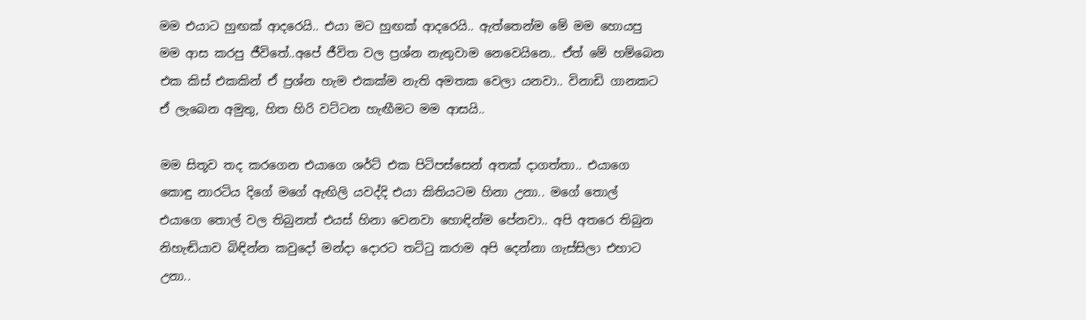මම එයාට හුඟක් ආදරෙයි.. එයා මට හුඟක් ආදරෙයි.. ඇත්තෙන්ම මේ මම හොයපු මම ආස කරපු ජීවිතේ..අපේ ජීවිත වල ප්‍රශ්න නැතුවාම නෙවෙයිනෙ.. ඒත් මේ හම්බෙන එක කිස් එකකින් ඒ ප්‍රශ්න හැම එකක්ම නැති අමතක වෙලා යනවා.. විනාඩි ගානකට ඒ ලැබෙන අමුතු, හිත හිරි වට්ටන හැඟීමට මම ආසයි..

මම සිතූව තද කරගෙන එයාගෙ ශර්ට් එක පිටිපස්සෙන් අතක් දාගත්තා.. එයාගෙ කොඳු නාරටිය දිගේ මගේ ඇඟිලි යවද්දි එයා කිතියටම හිනා උනා.. මගේ තොල් එයාගෙ තොල් වල තිබුනත් එයස් හිනා වෙනවා හොඳින්ම පේනවා.. අපි අතරෙ තිබුන නිහැඬියාව බිඳින්න කවුදෝ මන්දා දොරට තට්ටු කරාම අපි දෙන්නා ගැස්සිලා එහාට උනා..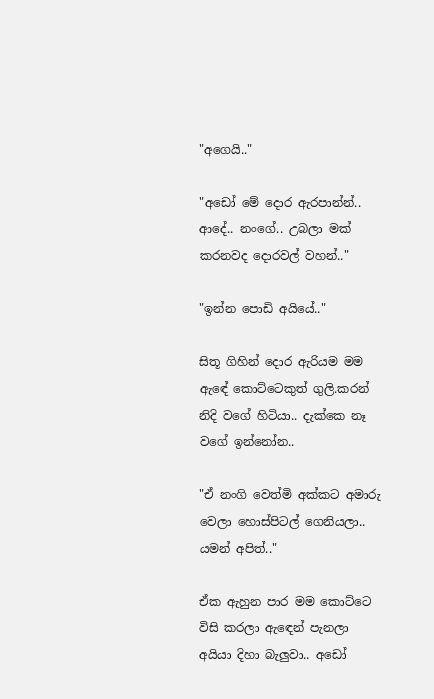"අගෙයි.."

"අඩෝ මේ දොර ඇරපාන්න්.. ආදේ.. නංගේ.. උබලා මක් කරනවද දොරවල් වහන්.."

"ඉන්න පොඩි අයියේ.."

සිතූ ගිහින් දොර ඇරියම මම ඇඳේ කොට්ටෙකුත් ගුලි.කරන් නිදි වගේ හිටියා.. දැක්කෙ නෑ වගේ ඉන්නෝන..

"ඒ නංගි වෙත්මි අක්කට අමාරු වෙලා හොස්පිටල් ගෙනියලා.. යමන් අපිත්.."

ඒක ඇහුන පාර මම කොට්ටෙ විසි කරලා ඇඳෙන් පැනලා අයියා දිහා බැලුවා.. අඩෝ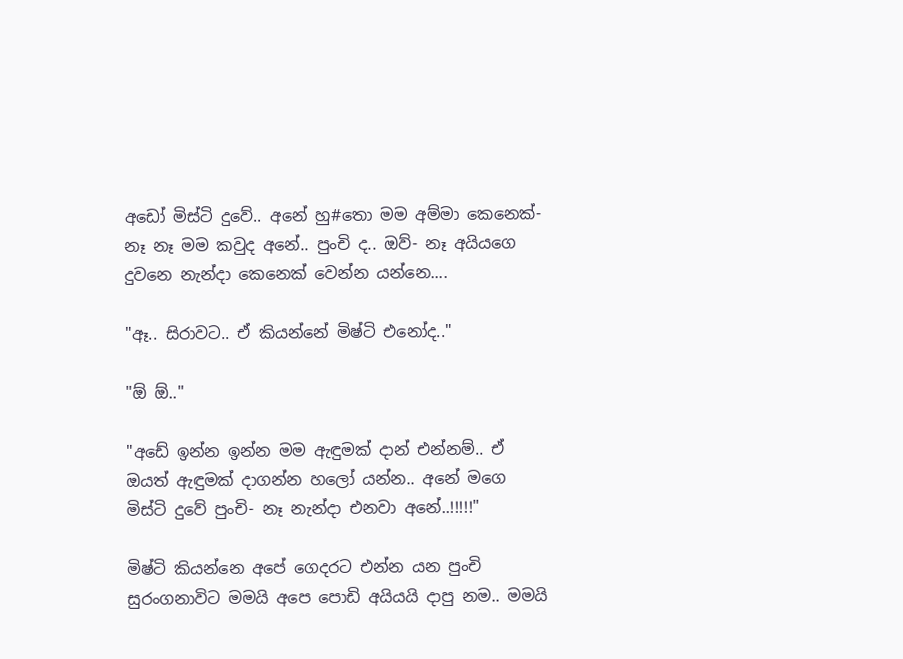අඩෝ මිස්ටි දුවේ.. අනේ හු#තො මම අම්මා කෙනෙක්- නෑ නෑ මම කවුද අනේ.. පුංචි ද.. ඔව්- නෑ අයියගෙ දුවනෙ නැන්දා කෙනෙක් වෙන්න යන්නෙ....

"ඈ.. සිරාවට.. ඒ කියන්නේ මිෂ්ටි එනෝද.."

"ඕ ඕ.."

"අඩේ ඉන්න ඉන්න මම ඇඳුමක් දාන් එන්නම්.. ඒ ඔයත් ඇඳුමක් දාගන්න හලෝ යන්න.. අනේ මගෙ මිස්ටි දුවේ පුංචි- නෑ නැන්දා එනවා අනේ..!!!!!"

මිෂ්ටි කියන්නෙ අපේ ගෙදරට එන්න යන පුංචි සුරංගනාවිට මමයි අපෙ පොඩි අයියයි දාපු නම.. මමයි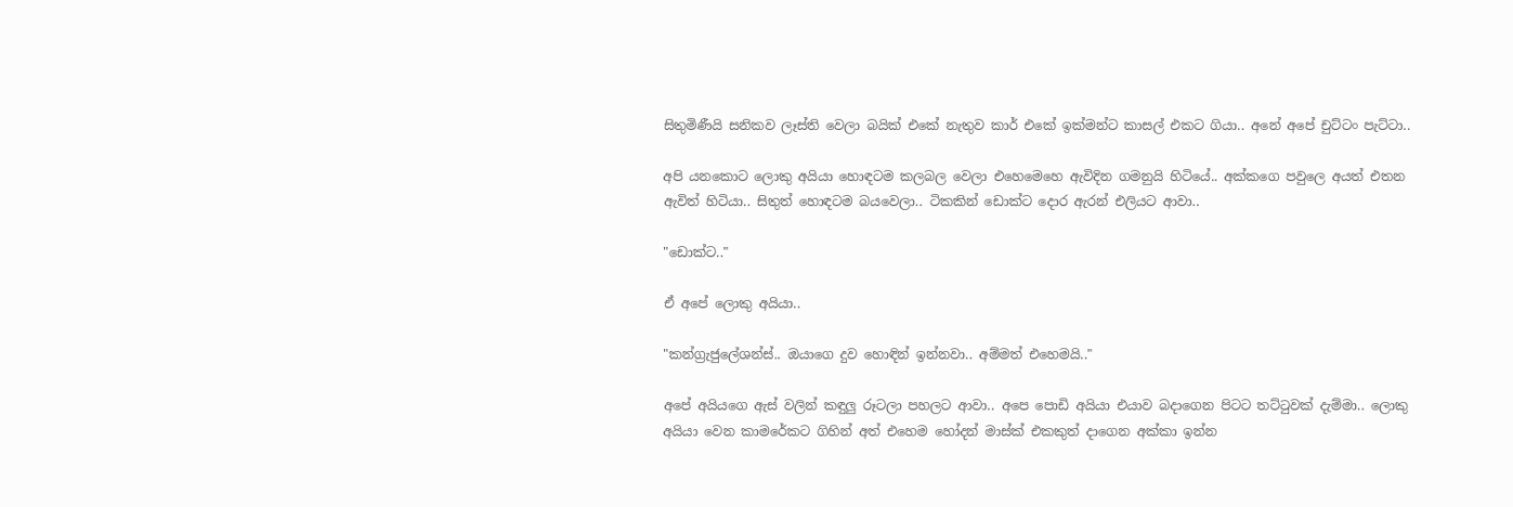සිතුමිණීයි සනිකව ලෑස්ති වෙලා බයික් එකේ නැතුව කාර් එකේ ඉක්මන්ට කාසල් එකට ගියා.. අනේ අපේ චුට්ටං පැට්ටා..

අපි යනකොට ලොකු අයියා හොඳටම කලබල වෙලා එහෙමෙහෙ ඇවිදින ගමනුයි හිටියේ.. අක්කගෙ පවුලෙ අයත් එතන ඇවිත් හිටියා.. සිතුත් හොඳටම බයවෙලා.. ටිකකින් ඩොක්ට දොර ඇරන් එලියට ආවා..

"ඩොක්ට.."

ඒ අපේ ලොකු අයියා..

"කන්ග්‍රැජුලේශන්ස්.. ඔයාගෙ දුව හොඳින් ඉන්නවා.. අම්මත් එහෙමයි.."

අපේ අයියගෙ ඇස් වලින් කඳුලු රූටලා පහලට ආවා.. අපෙ පොඩි අයියා එයාව බදාගෙන පිටට තට්ටුවක් දැම්මා.. ලොකු අයියා වෙන කාමරේකට ගිහින් අත් එහෙම හෝදන් මාස්ක් එකකුත් දාගෙන අක්කා ඉන්න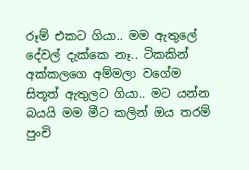රූම් එකට ගියා.. මම ඇතුලේ දේවල් දැක්කෙ නෑ.. ටිකකින් අක්කලගෙ අම්මලා වගේම සිතූත් ඇතුලට ගියා.. මට යන්න බයයි මම මීට කලින් ඔය තරම් පුංචි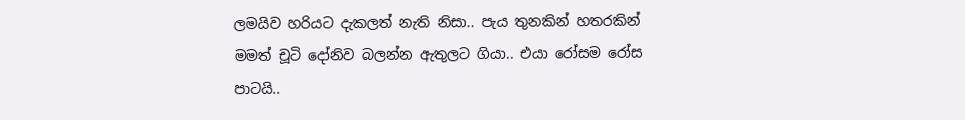ලමයිව හරියට දැකලත් නැති නිසා.. පැය තුනකින් හතරකින් මමත් චූටි දෝනිව බලන්න ඇතුලට ගියා.. එයා රෝසම රෝස පාටයි..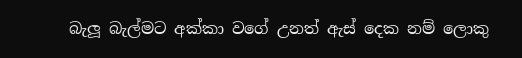බැලූ බැල්මට අක්කා වගේ උනත් ඇස් දෙක නම් ලොකු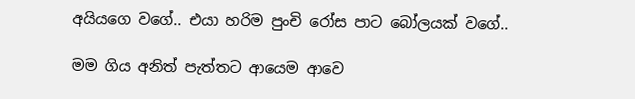අයියගෙ වගේ.. එයා හරිම පුංචි රෝස පාට බෝලයක් වගේ..

මම ගිය අනිත් පැත්තට ආයෙම ආවෙ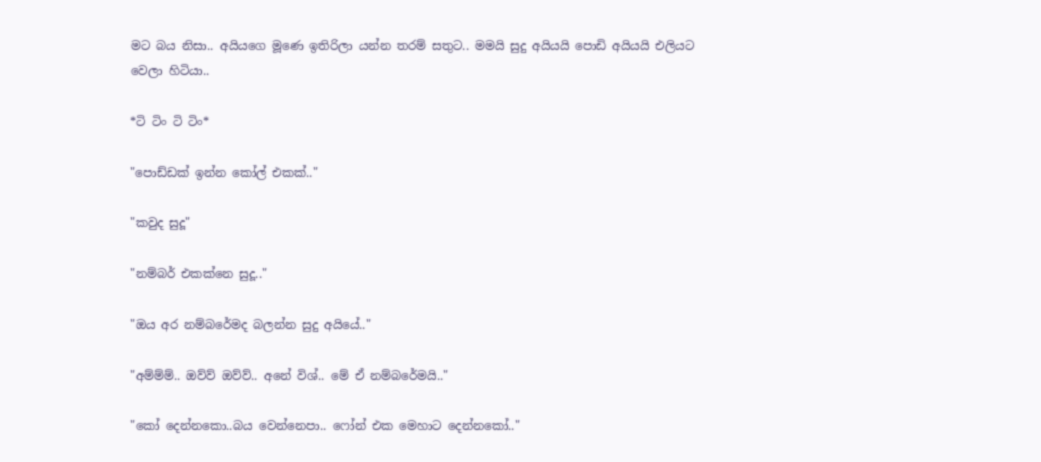මට බය නිසා.. අයියගෙ මූණෙ ඉතිරිලා යන්න තරම් සතුට.. මමයි සුදු අයියයි පොඩි අයියයි එලියට වෙලා හිටියා..

*ටි ටිං ටි ටිං*

"පොඩ්ඩක් ඉන්න කෝල් එකක්.."

"කවුද සුදූ"

"නම්බර් එකක්නෙ සුදූ.."

"ඔය අර නම්බරේමද බලන්න සුදු අයියේ.."

"අම්ම්ම්.. ඔව්ව් ඔව්ව්.. අනේ විශ්.. මේ ඒ නම්බරේමයි.."

"කෝ දෙන්නකො..බය වෙන්නෙපා.. ෆෝන් එක මෙහාට දෙන්නකෝ.."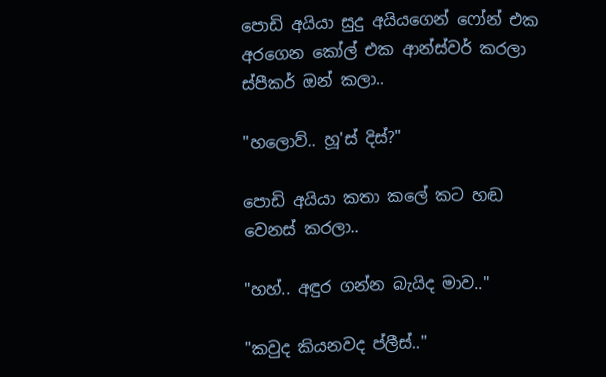පොඩි අයියා සුදු අයියගෙන් ෆෝන් එක අරගෙන කෝල් එක ආන්ස්වර් කරලා ස්පීකර් ඔන් කලා..

"හලොව්.. හූ'ස් දිස්?"

පොඩි අයියා කතා කලේ කට හඬ වෙනස් කරලා..

"හහ්.. අඳුර ගන්න බැයිද මාව.."

"කවුද කියනවද ප්ලීස්.."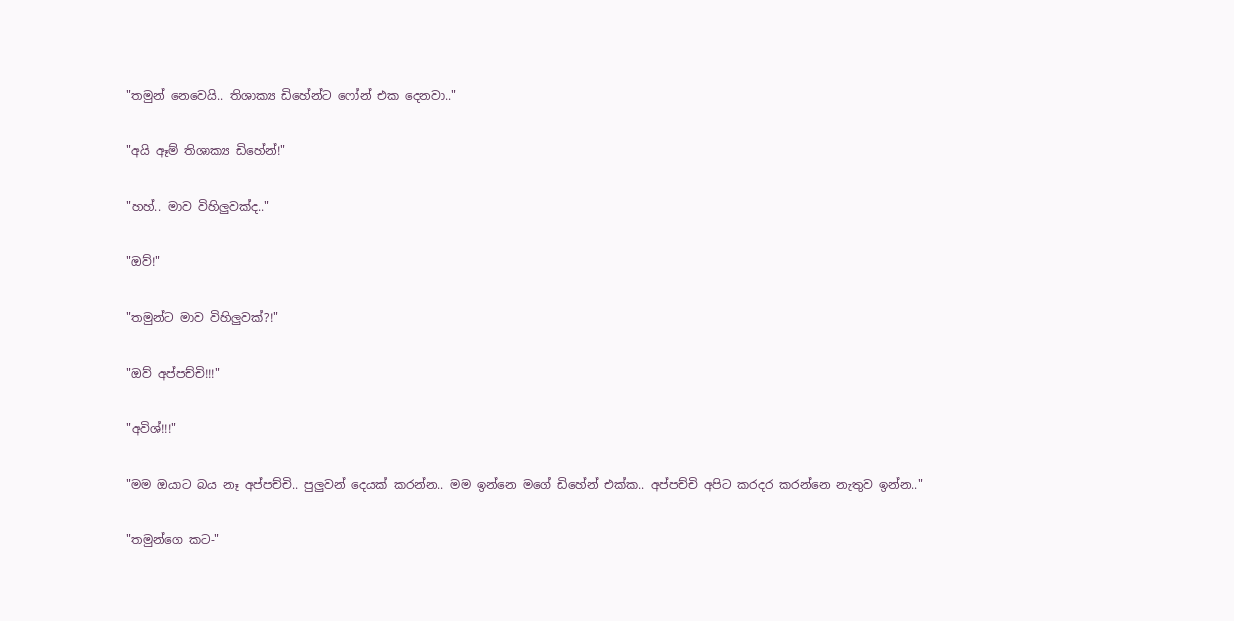"තමුන් නෙවෙයි.. තිශාක්‍ය ඩිහේන්ට ෆෝන් එක දෙනවා.."

"අයි ඈම් තිශාක්‍ය ඩිහේන්!"

"හහ්.. මාව විහිලුවක්ද.."

"ඔව්!"

"තමුන්ට මාව විහිලුවක්?!"

"ඔව් අප්පච්චි!!!"

"අවිශ්!!!"

"මම ඔයාට බය නෑ අප්පච්චි.. පුලුවන් දෙයක් කරන්න.. මම ඉන්නෙ මගේ ඩිහේන් එක්ක.. අප්පච්චි අපිට කරදර කරන්නෙ නැතුව ඉන්න.."

"තමුන්ගෙ කට-"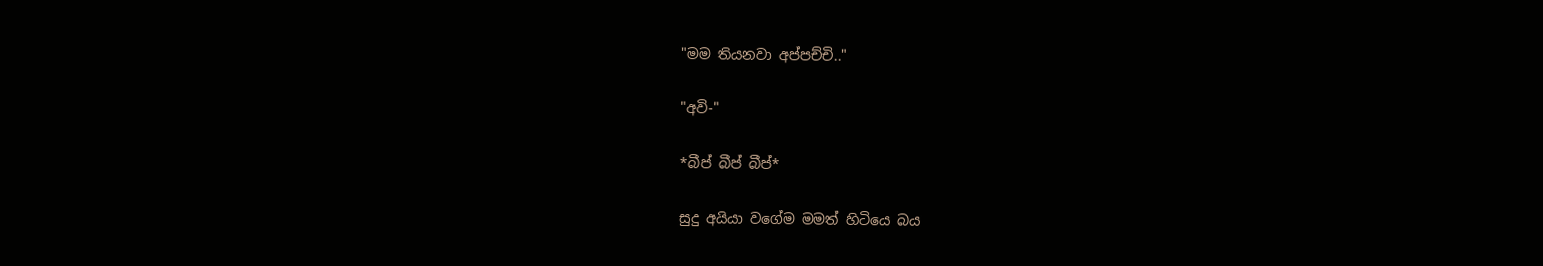"මම තියනවා අප්පච්චි.."

"අවි-"

*බීප් බීප් බීප්*

සුදු අයියා වගේම මමත් හිටියෙ බය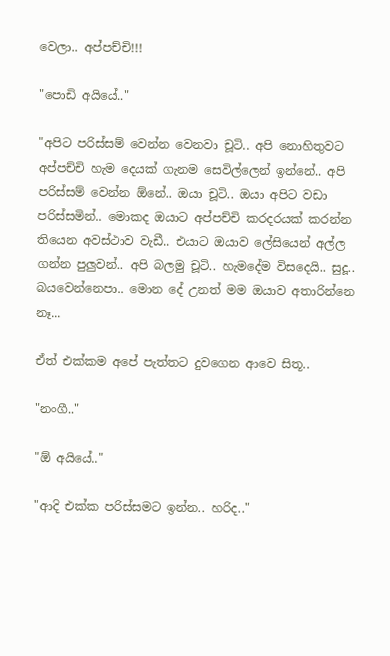වෙලා.. අප්පච්චි!!!

"පොඩි අයියේ.."

"අපිට පරිස්සම් වෙන්න වෙනවා චූටි.. අපි නොහිතුවට අප්පච්චි හැම දෙයක් ගැනම සෙවිල්ලෙන් ඉන්නේ.. අපි පරිස්සම් වෙන්න ඕනේ.. ඔයා චූටි.. ඔයා අපිට වඩා පරිස්සමින්.. මොකද ඔයාට අප්පච්චි කරදරයක් කරන්න තියෙන අවස්ථාව වැඩී.. එයාට ඔයාව ලේසියෙන් අල්ල ගන්න පුලුවන්.. අපි බලමු චූටි.. හැමදේම විසදෙයි.. සුදූ.. බයවෙන්නෙපා.. මොන දේ උනත් මම ඔයාව අතාරින්නෙ නෑ...

ඒත් එක්කම අපේ පැත්තට දුවගෙන ආවෙ සිතූ..

"නංගී.."

"ඕ අයියේ.."

"ආදි එක්ක පරිස්සමට ඉන්න.. හරිද.."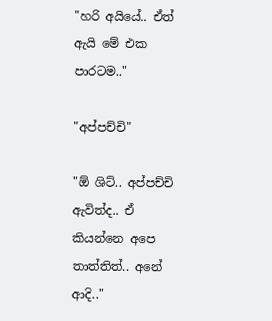"හරි අයියේ.. ඒත් ඇයි මේ එක පාරටම.."

"අප්පච්චි"

"ඕ ශිට්.. අප්පච්චි ඇවිත්ද.. ඒ කියන්නෙ අපෙ තාත්තිත්.. අනේ ආදි.."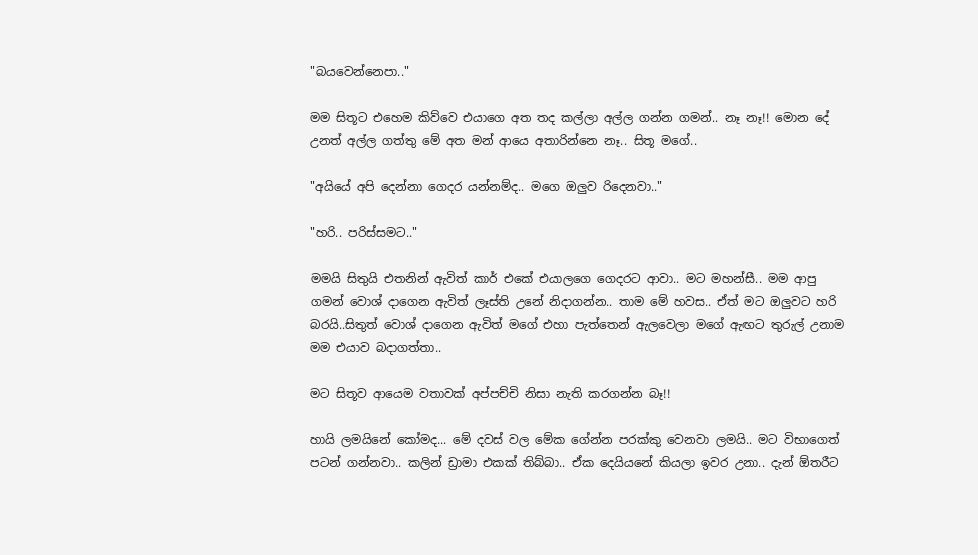"බයවෙන්නෙපා.."

මම සිතූට එහෙම කිව්වෙ එයාගෙ අත තද කල්ලා අල්ල ගන්න ගමන්.. නෑ නෑ!! මොන දේ උනත් අල්ල ගත්තු මේ අත මන් ආයෙ අතාරින්නෙ නෑ.. සිතූ මගේ..

"අයියේ අපි දෙන්නා ගෙදර යන්නම්ද.. මගෙ ඔලුව රිදෙනවා.."

"හරි.. පරිස්සමට.."

මමයි සිතුයි එතනින් ඇවිත් කාර් එකේ එයාලගෙ ගෙදරට ආවා.. මට මහන්සී.. මම ආපු ගමන් වොශ් දාගෙන ඇවිත් ලෑස්ති උනේ නිදාගන්න.. තාම මේ හවස.. ඒත් මට ඔලුවට හරි බරයි..සිතුත් වොශ් දාගෙන ඇවිත් මගේ එහා පැත්තෙන් ඇලවෙලා මගේ ඇඟට තුරුල් උනාම මම එයාව බදාගත්තා..

මට සිතූව ආයෙම වතාවක් අප්පච්චි නිසා නැති කරගන්න බෑ!!

හායි ලමයිනේ කෝමද... මේ දවස් වල මේක ගේන්න පරක්කු වෙනවා ලමයි.. මට විභාගෙත් පටන් ගන්නවා.. කලින් ඩ්‍රාමා එකක් තිබ්බා.. ඒක දෙයියනේ කියලා ඉවර උනා.. දැන් ඕතරීට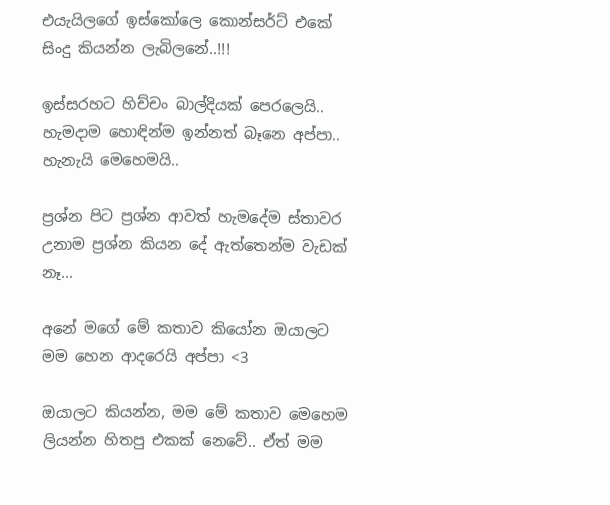එයැයිලගේ ඉස්කෝලෙ කොන්සර්ට් එකේ සිංදු කියන්න ලැබිලනේ..!!!

ඉස්සරහට හිච්චං බාල්දියක් පෙරලෙයි.. හැමදාම හොඳින්ම ඉන්නත් බෑනෙ අප්පා.. හැනැයි මෙහෙමයි..

ප්‍රශ්න පිට ප්‍රශ්න ආවත් හැමදේම ස්තාවර උනාම ප්‍රශ්න කියන දේ ඇත්තෙන්ම වැඩක් නෑ...

අනේ මගේ මේ කතාව කියෝන ඔයාලට මම හෙන ආදරෙයි අප්පා <3

ඔයාලට කියන්න, මම මේ කතාව මෙහෙම ලියන්න හිතපු එකක් නෙවේ.. ඒත් මම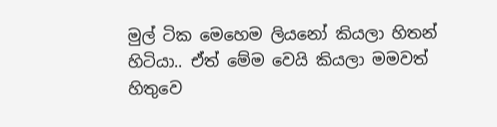මුල් ටික මෙහෙම ලියනෝ කියලා හිතන් හිටියා.. ඒත් මේම වෙයි කියලා මමවත් හිතුවෙ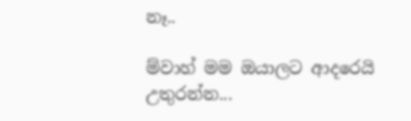නෑ..

ම්වාහ් මම ඔයාලට ආදරෙයි උතුරන්න...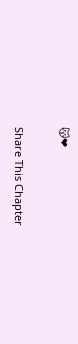😽❤

Share This Chapter